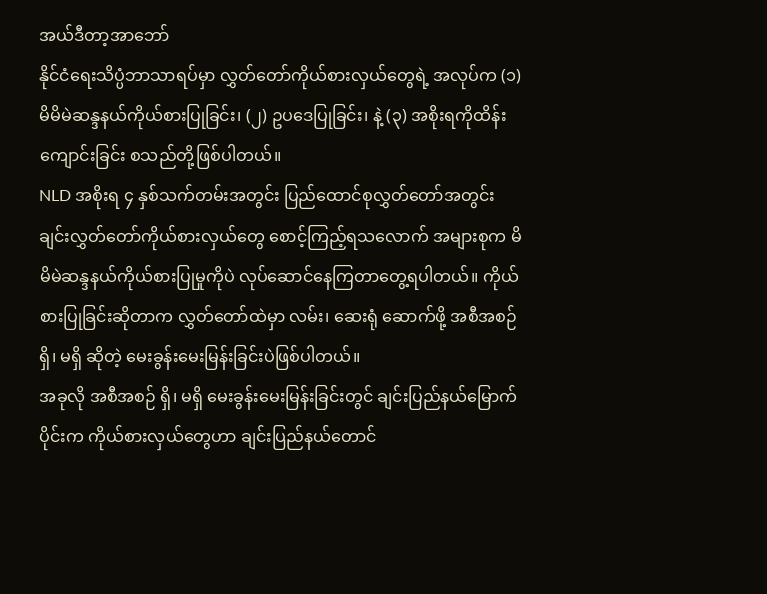အယ်ဒီတာ့အာဘော်
နိုင်ငံရေးသိပ္ပံဘာသာရပ်မှာ လွှတ်တော်ကိုယ်စားလှယ်တွေရဲ့ အလုပ်က (၁) မိမိမဲဆန္ဒနယ်ကိုယ်စားပြုခြင်း၊ (၂) ဥပဒေပြုခြင်း၊ နဲ့ (၃) အစိုးရကိုထိန်းကျောင်းခြင်း စသည်တို့ဖြစ်ပါတယ်။
NLD အစိုးရ ၄ နှစ်သက်တမ်းအတွင်း ပြည်ထောင်စုလွှတ်တော်အတွင်း ချင်းလွှတ်တော်ကိုယ်စားလှယ်တွေ စောင့်ကြည့်ရသလောက် အများစုက မိမိမဲဆန္ဒနယ်ကိုယ်စားပြုမှုကိုပဲ လုပ်ဆောင်နေကြတာတွေ့ရပါတယ်။ ကိုယ်စားပြုခြင်းဆိုတာက လွှတ်တော်ထဲမှာ လမ်း၊ ဆေးရုံ ဆောက်ဖို့ အစီအစဉ် ရှိ၊ မရှိ ဆိုတဲ့ မေးခွန်းမေးမြန်းခြင်းပဲဖြစ်ပါတယ်။
အခုလို အစီအစဉ် ရှိ၊ မရှိ မေးခွန်းမေးမြန်းခြင်းတွင် ချင်းပြည်နယ်မြောက်ပိုင်းက ကိုယ်စားလှယ်တွေဟာ ချင်းပြည်နယ်တောင်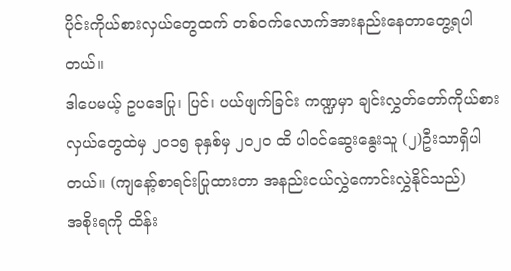ပိုင်းကိုယ်စားလှယ်တွေထက် တစ်ဝက်လောက်အားနည်းနေတာတွေ့ရပါတယ်။
ဒါပေမယ့် ဥပဒေပြု၊ ပြင်၊ ပယ်ဖျက်ခြင်း ကဏ္ဍမှာ ချင်းလွှတ်တော်ကိုယ်စားလှယ်တွေထဲမှ ၂၀၁၅ ခုနှစ်မှ ၂၀၂၀ ထိ ပါဝင်ဆွေးနွေးသူ (၂)ဦးသာရှိပါတယ်။ (ကျနော့်စာရင်းပြုထားတာ အနည်းငယ်လွှဲကောင်းလွှဲနိုင်သည်)
အစိုးရကို ထိန်း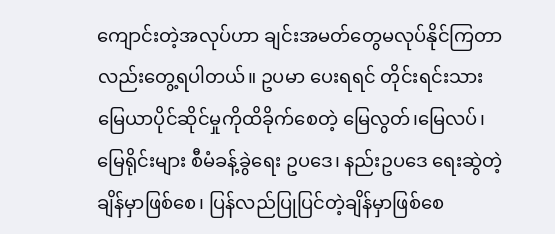ကျောင်းတဲ့အလုပ်ဟာ ချင်းအမတ်တွေမလုပ်နိုင်ကြတာလည်းတွေ့ရပါတယ်။ ဥပမာ ပေးရရင် တိုင်းရင်းသားမြေယာပိုင်ဆိုင်မှုကိုထိခိုက်စေတဲ့ မြေလွတ်၊မြေလပ်၊ မြေရိုင်းများ စီမံခန့်ခွဲရေး ဥပဒေ၊ နည်းဥပဒေ ရေးဆွဲတဲ့ချိန်မှာဖြစ်စေ၊ ပြန်လည်ပြုပြင်တဲ့ချိန်မှာဖြစ်စေ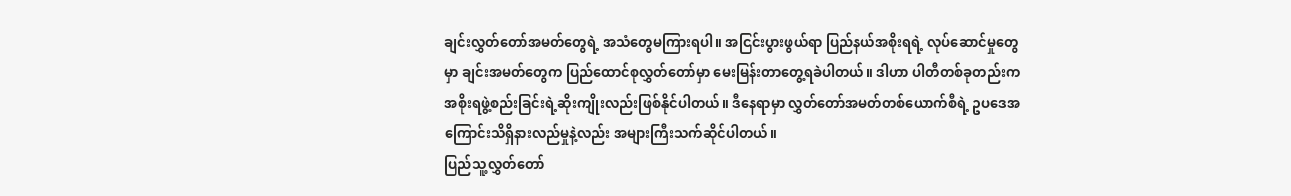ချင်းလွှတ်တော်အမတ်တွေရဲ့ အသံတွေမကြားရပါ။ အငြင်းပွားဖွယ်ရာ ပြည်နယ်အစိုးရရဲ့ လုပ်ဆောင်မှုတွေမှာ ချင်းအမတ်တွေက ပြည်ထောင်စုလွှတ်တော်မှာ မေးမြန်းတာတွေ့ရခဲပါတယ်။ ဒါဟာ ပါတီတစ်ခုတည်းက အစိုးရဖွဲ့စည်းခြင်းရဲ့ဆိုးကျိုးလည်းဖြစ်နိုင်ပါတယ်။ ဒီနေရာမှာ လွှတ်တော်အမတ်တစ်ယောက်စီရဲ့ ဥပဒေအကြောင်းသိရှိနားလည်မှုနဲ့လည်း အများကြီးသက်ဆိုင်ပါတယ်။
ပြည်သူ့လွှတ်တော်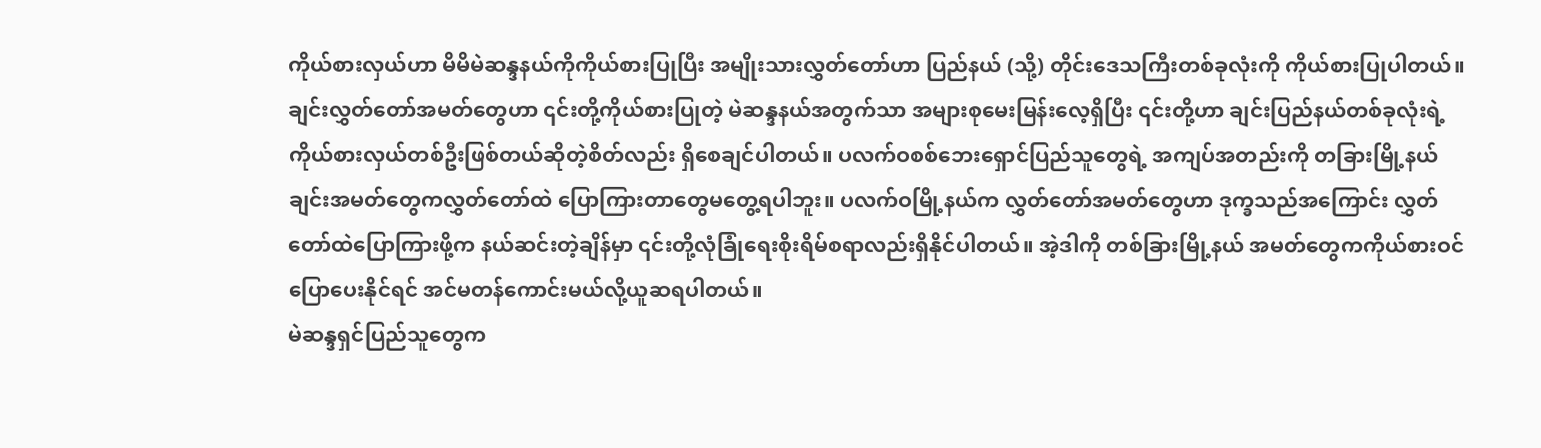ကိုယ်စားလှယ်ဟာ မိမိမဲဆန္ဒနယ်ကိုကိုယ်စားပြုပြီး အမျိုးသားလွှတ်တော်ဟာ ပြည်နယ် (သို့) တိုင်းဒေသကြီးတစ်ခုလုံးကို ကိုယ်စားပြုပါတယ်။
ချင်းလွှတ်တော်အမတ်တွေဟာ ၎င်းတို့ကိုယ်စားပြုတဲ့ မဲဆန္ဒနယ်အတွက်သာ အများစုမေးမြန်းလေ့ရှိပြီး ၎င်းတို့ဟာ ချင်းပြည်နယ်တစ်ခုလုံးရဲ့ ကိုယ်စားလှယ်တစ်ဦးဖြစ်တယ်ဆိုတဲ့စိတ်လည်း ရှိစေချင်ပါတယ်။ ပလက်ဝစစ်ဘေးရှောင်ပြည်သူတွေရဲ့ အကျပ်အတည်းကို တခြားမြို့နယ် ချင်းအမတ်တွေကလွှတ်တော်ထဲ ပြောကြားတာတွေမတွေ့ရပါဘူး။ ပလက်ဝမြို့နယ်က လွှတ်တော်အမတ်တွေဟာ ဒုက္ခသည်အကြောင်း လွှတ်တော်ထဲပြောကြားဖို့က နယ်ဆင်းတဲ့ချိန်မှာ ၎င်းတို့လုံခြုံရေးစိုးရိမ်စရာလည်းရှိနိုင်ပါတယ်။ အဲ့ဒါကို တစ်ခြားမြို့နယ် အမတ်တွေကကိုယ်စားဝင်ပြောပေးနိုင်ရင် အင်မတန်ကောင်းမယ်လို့ယူဆရပါတယ်။
မဲဆန္ဒရှင်ပြည်သူတွေက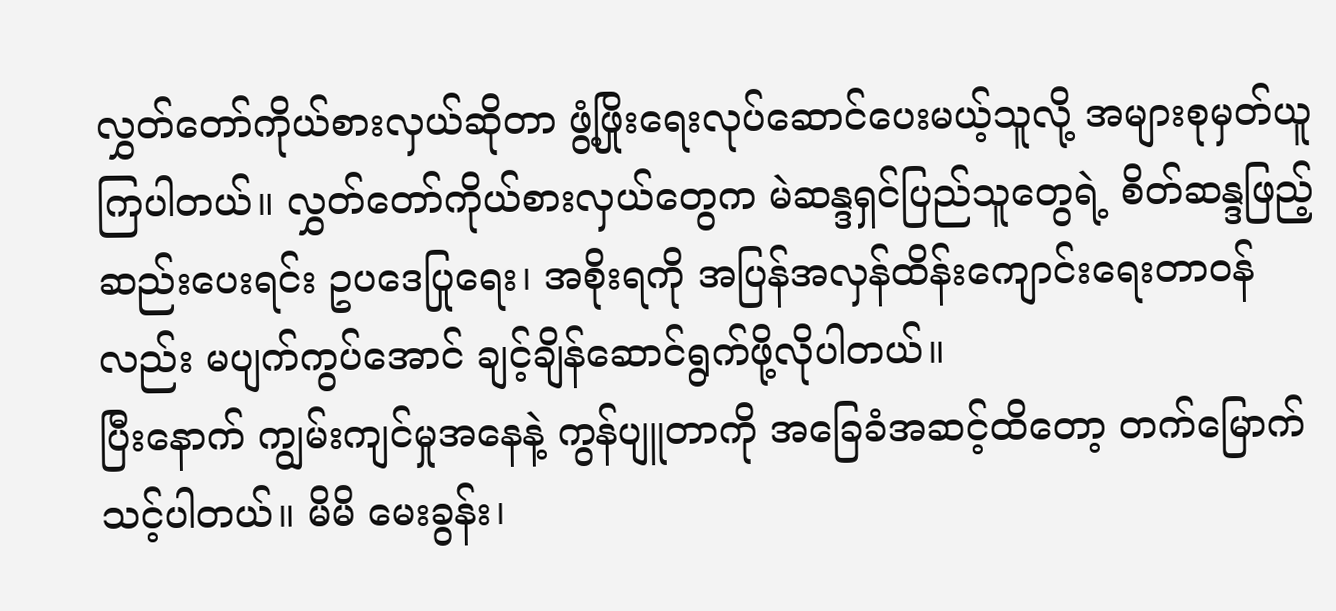လွှတ်တော်ကိုယ်စားလှယ်ဆိုတာ ဖွံ့ဖြိုးရေးလုပ်ဆောင်ပေးမယ့်သူလို့ အများစုမှတ်ယူကြပါတယ်။ လွှတ်တော်ကိုယ်စားလှယ်တွေက မဲဆန္ဒရှင်ပြည်သူတွေရဲ့ စိတ်ဆန္ဒဖြည့်ဆည်းပေးရင်း ဥပဒေပြုရေး၊ အစိုးရကို အပြန်အလှန်ထိန်းကျောင်းရေးတာဝန်လည်း မပျက်ကွပ်အောင် ချင့်ချိန်ဆောင်ရွက်ဖို့လိုပါတယ်။
ပြီးနောက် ကျွမ်းကျင်မှုအနေနဲ့ ကွန်ပျူတာကို အခြေခံအဆင့်ထိတော့ တက်မြောက်သင့်ပါတယ်။ မိမိ မေးခွန်း၊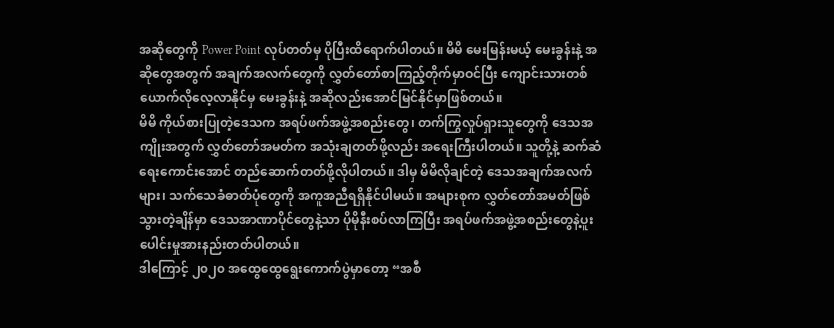အဆိုတွေကို Power Point လုပ်တတ်မှ ပိုပြီးထိရောက်ပါတယ်။ မိမိ မေးမြန်းမယ့် မေးခွန်းနဲ့ အဆိုတွေအတွက် အချက်အလက်တွေကို လွှတ်တော်စာကြည့်တိုက်မှာဝင်ပြီး ကျောင်းသားတစ်ယောက်လိုလေ့လာနိုင်မှ မေးခွန်းနဲ့ အဆိုလည်းအောင်မြင်နိုင်မှာဖြစ်တယ်။
မိမိ ကိုယ်စားပြုတဲ့ဒေသက အရပ်ဖက်အဖွဲ့အစည်းတွေ၊ တက်ကြွလှုပ်ရှားသူတွေကို ဒေသအကျိုးအတွက် လွှတ်တော်အမတ်က အသုံးချတတ်ဖို့လည်း အရေးကြီးပါတယ်။ သူတို့နဲ့ ဆက်ဆံရေးကောင်းအောင် တည်ဆောက်တတ်ဖို့လိုပါတယ်။ ဒါမှ မိမိလိုချင်တဲ့ ဒေသအချက်အလက်များ၊ သက်သေခံဓာတ်ပုံတွေကို အကူအညီရရှိနိုင်ပါမယ်။ အများစုက လွှတ်တော်အမတ်ဖြစ်သွားတဲ့ချိန်မှာ ဒေသအာဏာပိုင်တွေနဲ့သာ ပိုမိုနီးစပ်လာကြပြီး အရပ်ဖက်အဖွဲ့အစည်းတွေနဲ့ပူးပေါင်းမှုအားနည်းတတ်ပါတယ်။
ဒါကြောင့် ၂၀၂၀ အထွေထွေရွေးကောက်ပွဲမှာတော့ “အစီ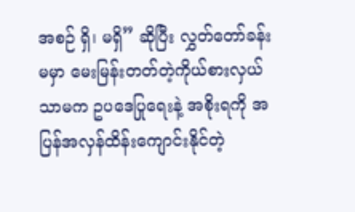အစဉ် ရှိ၊ မရှိ” ဆိုပြီး လွှတ်တော်ခန်းမမှာ မေးမြန်းတတ်တဲ့ကိုယ်စားလှယ်သာမက ဥပဒေပြုရေးနဲ့ အစိုးရကို အပြန်အလှန်ထိန်းကျောင်းနိုင်တဲ့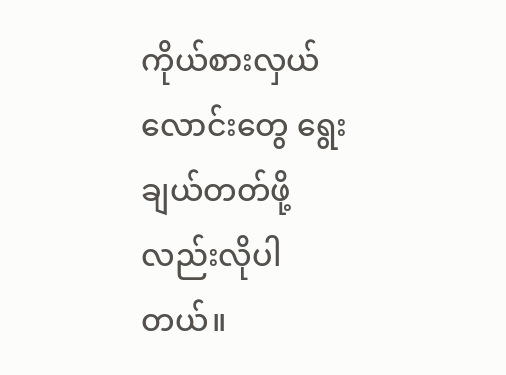ကိုယ်စားလှယ်လောင်းတွေ ရွေးချယ်တတ်ဖို့လည်းလိုပါတယ်။